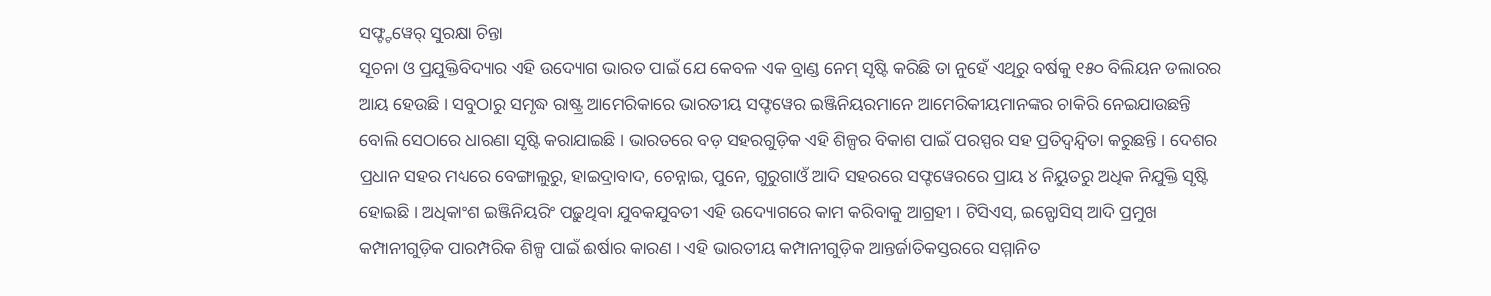ସଫ୍ଟ୍ଟୱେର୍ ସୁରକ୍ଷା ଚିନ୍ତା
ସୂଚନା ଓ ପ୍ରଯୁକ୍ତିବିଦ୍ୟାର ଏହି ଉଦ୍ୟୋଗ ଭାରତ ପାଇଁ ଯେ କେବଳ ଏକ ବ୍ରାଣ୍ଡ ନେମ୍ ସୃଷ୍ଟି କରିଛି ତା ନୁହେଁ ଏଥିରୁ ବର୍ଷକୁ ୧୫୦ ବିଲିୟନ ଡଲାରର ଆୟ ହେଉଛି । ସବୁଠାରୁ ସମୃଦ୍ଧ ରାଷ୍ଟ୍ର ଆମେରିକାରେ ଭାରତୀୟ ସଫ୍ଟୱେର ଇଞ୍ଜିନିୟରମାନେ ଆମେରିକୀୟମାନଙ୍କର ଚାକିରି ନେଇଯାଉଛନ୍ତି ବୋଲି ସେଠାରେ ଧାରଣା ସୃଷ୍ଟି କରାଯାଇଛି । ଭାରତରେ ବଡ଼ ସହରଗୁଡ଼ିକ ଏହି ଶିଳ୍ପର ବିକାଶ ପାଇଁ ପରସ୍ପର ସହ ପ୍ରତିଦ୍ୱନ୍ଦ୍ୱିତା କରୁଛନ୍ତି । ଦେଶର ପ୍ରଧାନ ସହର ମଧ୍ୟରେ ବେଙ୍ଗାଲୁରୁ, ହାଇଦ୍ରାବାଦ, ଚେନ୍ନାଇ, ପୁନେ, ଗୁରୁଗାଓଁ ଆଦି ସହରରେ ସଫ୍ଟୱେରରେ ପ୍ରାୟ ୪ ନିୟୁତରୁ ଅଧିକ ନିଯୁକ୍ତି ସୃଷ୍ଟି ହୋଇଛି । ଅଧିକାଂଶ ଇଞ୍ଜିନିୟରିଂ ପଢ଼ୁଥିବା ଯୁବକଯୁବତୀ ଏହି ଉଦ୍ୟୋଗରେ କାମ କରିବାକୁ ଆଗ୍ରହୀ । ଟିସିଏସ୍, ଇନ୍ଫୋସିସ୍ ଆଦି ପ୍ରମୁଖ କମ୍ପାନୀଗୁଡ଼ିକ ପାରମ୍ପରିକ ଶିଳ୍ପ ପାଇଁ ଈର୍ଷାର କାରଣ । ଏହି ଭାରତୀୟ କମ୍ପାନୀଗୁଡ଼ିକ ଆନ୍ତର୍ଜାତିକସ୍ତରରେ ସମ୍ମାନିତ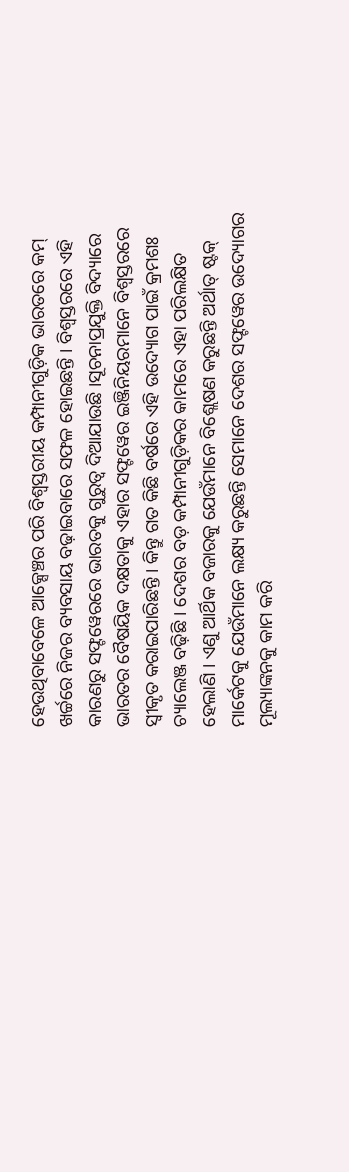ହେଉଥିବାବେଳେ ଆକ୍ସେଞ୍ଚର ପରି ବିଶ୍ୱସ୍ତରୀୟ କମ୍ପାନୀଗୁଡ଼ିକ ଭାରତରେ କମ୍ ଖର୍ଚ୍ଚରେ ନିଜର ବ୍ୟବସାୟ ବଢ଼ାଇବାରେ ସଫଳ ହୋଇଛନ୍ତି । ବିଶ୍ୱସ୍ତରରେ ଏହି କାରଣରୁ ସଫ୍ଟୱେରରେ ଭାରତକୁ ଗୁରୁତ୍ୱ ଦିଆଯାଉଛି ।ସୂଚନାପ୍ରଯୁକ୍ତି ବିଦ୍ୟାରେ ଭାରତର ବୈଷୟିକ ଦକ୍ଷତାକୁ ଏହାର ସଫ୍ଟୱେର ଇଞ୍ଜିନିୟରମାନେ ବିଶ୍ୱସ୍ତରରେ ସ୍ୱୀକୃତ କରାଇପାରିଛନ୍ତି । କିନ୍ତୁ ଗତ କିଛି ବର୍ଷରେ ଏହି ଉଦ୍ୟୋଗ ପାଇଁ କ୍ରମଶଃ ଚ୍ୟାଲେଞ୍ଜ ବଢ଼ିଛି । ଦେଶର ବଡ଼ କମ୍ପାନୀଗୁଡ଼ିକର କାମରେ ଏହା ପରିଲକ୍ଷିତ ହେଲାଣି । ଏଣୁ ଆର୍ଥିକ ବଜାରକୁ ଯେଉଁମାନେ ବିଶ୍ଲେଷଣ କରୁଛନ୍ତି ଅର୍ଥାତ୍ ଷ୍ଟକ୍ ମାର୍କେଟକୁ ଯେଉଁମାନେ ଲକ୍ଷ୍ୟ କରୁଛନ୍ତି ସେମାନେ ଦେଶର ସଫ୍ଟୱେର ଉଦ୍ୟୋଗର ମୂଲ୍ୟାଙ୍କନକୁ କାମ କରି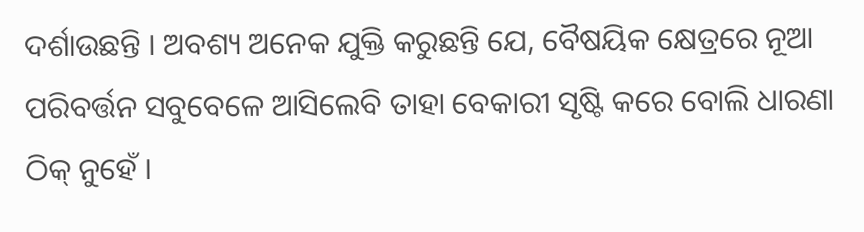ଦର୍ଶାଉଛନ୍ତି । ଅବଶ୍ୟ ଅନେକ ଯୁକ୍ତି କରୁଛନ୍ତି ଯେ, ବୈଷୟିକ କ୍ଷେତ୍ରରେ ନୂଆ ପରିବର୍ତ୍ତନ ସବୁବେଳେ ଆସିଲେବି ତାହା ବେକାରୀ ସୃଷ୍ଟି କରେ ବୋଲି ଧାରଣା ଠିକ୍ ନୁହେଁ ।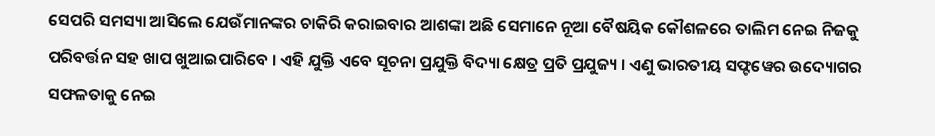ସେପରି ସମସ୍ୟା ଆସିଲେ ଯେଉଁମାନଙ୍କର ଚାକିରି କରାଇବାର ଆଶଙ୍କା ଅଛି ସେମାନେ ନୂଆ ବୈଷୟିକ କୌଶଳରେ ତାଲିମ ନେଇ ନିଜକୁ ପରିବର୍ତ୍ତନ ସହ ଖାପ ଖୁଆଇପାରିବେ । ଏହି ଯୁକ୍ତି ଏବେ ସୂଚନା ପ୍ରଯୁକ୍ତି ବିଦ୍ୟା କ୍ଷେତ୍ର ପ୍ରତି ପ୍ରଯୁଜ୍ୟ । ଏଣୁ ଭାରତୀୟ ସଫ୍ଟୱେର ଉଦ୍ୟୋଗର ସଫଳତାକୁ ନେଇ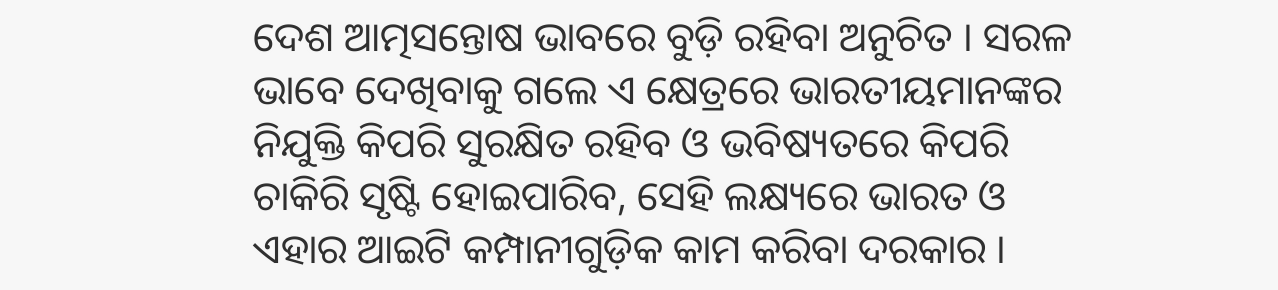ଦେଶ ଆତ୍ମସନ୍ତୋଷ ଭାବରେ ବୁଡ଼ି ରହିବା ଅନୁଚିତ । ସରଳ ଭାବେ ଦେଖିବାକୁ ଗଲେ ଏ କ୍ଷେତ୍ରରେ ଭାରତୀୟମାନଙ୍କର ନିଯୁକ୍ତି କିପରି ସୁରକ୍ଷିତ ରହିବ ଓ ଭବିଷ୍ୟତରେ କିପରି ଚାକିରି ସୃଷ୍ଟି ହୋଇପାରିବ, ସେହି ଲକ୍ଷ୍ୟରେ ଭାରତ ଓ ଏହାର ଆଇଟି କମ୍ପାନୀଗୁଡ଼ିକ କାମ କରିବା ଦରକାର ।